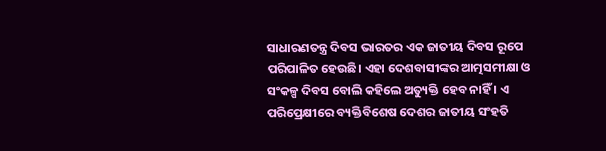ସାଧାରଣତନ୍ତ୍ର ଦିବସ ଭାରତର ଏକ ଜାତୀୟ ଦିବସ ରୂପେ ପରିପାଳିତ ହେଉଛି। ଏହା ଦେଶବାସୀଙ୍କର ଆତ୍ମସମୀକ୍ଷା ଓ ସଂକଳ୍ପ ଦିବସ ବୋଲି କହିଲେ ଅତ୍ୟୁକ୍ତି ହେବ ନାହିଁ । ଏ ପରିପ୍ରେକ୍ଷୀରେ ବ୍ୟକ୍ତିବିଶେଷ ଦେଶର ଜାତୀୟ ସଂହତି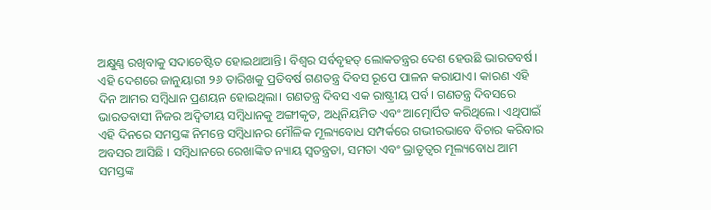ଅକ୍ଷୁଣ୍ଣ ରଖିବାକୁ ସଦାଚେଷ୍ଟିତ ହୋଇଥାଆନ୍ତି। ବିଶ୍ୱର ସର୍ବବୃହତ୍ ଲୋକତନ୍ତ୍ରର ଦେଶ ହେଉଛି ଭାରତବର୍ଷ। ଏହି ଦେଶରେ ଜାନୁୟାରୀ ୨୬ ତାରିଖକୁ ପ୍ରତିବର୍ଷ ଗଣତନ୍ତ୍ର ଦିବସ ରୂପେ ପାଳନ କରାଯାଏ। କାରଣ ଏହି ଦିନ ଆମର ସମ୍ବିଧାନ ପ୍ରଣୟନ ହୋଇଥିଲା। ଗଣତନ୍ତ୍ର ଦିବସ ଏକ ରାଷ୍ଟ୍ରୀୟ ପର୍ବ। ଗଣତନ୍ତ୍ର ଦିବସରେ ଭାରତବାସୀ ନିଜର ଅଦ୍ୱିତୀୟ ସମ୍ବିଧାନକୁ ଅଙ୍ଗୀକୃତ, ଅଧିନିୟମିତ ଏବଂ ଆତ୍ମୋର୍ପିତ କରିଥିଲେ। ଏଥିପାଇଁ ଏହି ଦିନରେ ସମସ୍ତଙ୍କ ନିମନ୍ତେ ସମ୍ବିଧାନର ମୌଳିକ ମୂଲ୍ୟବୋଧ ସମ୍ପର୍କରେ ଗଭୀରଭାବେ ବିଚାର କରିବାର ଅବସର ଆସିଛି । ସମ୍ବିଧାନରେ ରେଖାଙ୍କିତ ନ୍ୟାୟ ସ୍ବତନ୍ତ୍ରତା, ସମତା ଏବଂ ଭ୍ରାତୃତ୍ୱର ମୂଲ୍ୟବୋଧ ଆମ ସମସ୍ତଙ୍କ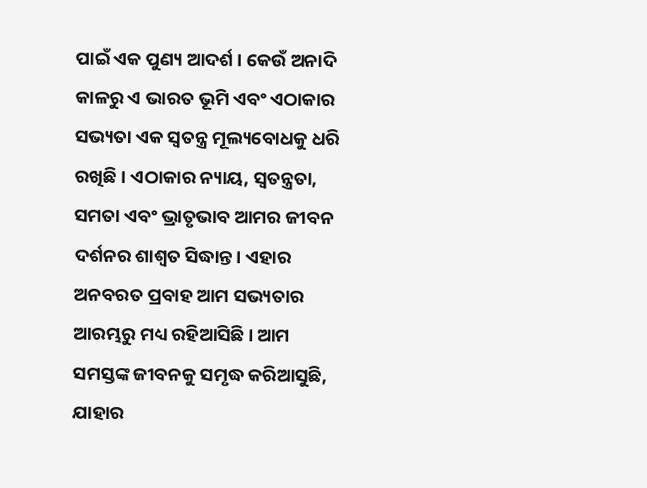ପାଇଁ ଏକ ପୁଣ୍ୟ ଆଦର୍ଶ। କେଉଁ ଅନାଦି କାଳରୁ ଏ ଭାରତ ଭୂମି ଏବଂ ଏଠାକାର ସଭ୍ୟତା ଏକ ସ୍ବତନ୍ତ୍ର ମୂଲ୍ୟବୋଧକୁ ଧରି ରଖିଛି । ଏଠାକାର ନ୍ୟାୟ, ସ୍ବତନ୍ତ୍ରତା, ସମତା ଏବଂ ଭ୍ରାତୃଭାବ ଆମର ଜୀବନ ଦର୍ଶନର ଶାଶ୍ୱତ ସିଦ୍ଧାନ୍ତ। ଏହାର ଅନବରତ ପ୍ରବାହ ଆମ ସଭ୍ୟତାର ଆରମ୍ଭରୁ ମଧ୍ୟ ରହିଆସିଛି। ଆମ ସମସ୍ତଙ୍କ ଜୀବନକୁ ସମୃଦ୍ଧ କରିଆସୁଛି, ଯାହାର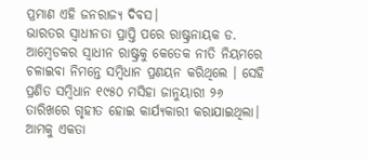ପ୍ରମାଣ ଏହି ଜନରାଜ୍ୟ ଦିବସ।
ଭାରତର ସ୍ବାଧୀନତା ପ୍ରାପ୍ତି ପରେ ରାଷ୍ଟ୍ରନାୟକ ଡ. ଆମ୍ବେଡକର ସ୍ବାଧୀନ ରାଷ୍ଟ୍ରକୁ କେତେକ ନୀତି ନିୟମରେ ଚଳାଇବା ନିମନ୍ତେ ସମ୍ବିଧାନ ପ୍ରଣୟନ କରିଥିଲେ । ସେହି ପ୍ରଣିତ ସମ୍ବିଧାନ ୧୯୫୦ ମସିହା ଜାନୁୟାରୀ ୨୬ ତାରିଖରେ ଗୃହୀତ ହୋଇ କାର୍ଯ୍ୟକାରୀ କରାଯାଇଥିଲା। ଆମକୁ ଏକତା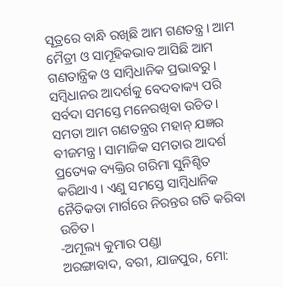ସୂତ୍ରରେ ବାନ୍ଧି ରଖିଛି ଆମ ଗଣତନ୍ତ୍ର। ଆମ ମୈତ୍ରୀ ଓ ସାମୂହିକଭାବ ଆସିଛି ଆମ ଗଣତାନ୍ତ୍ରିକ ଓ ସାମ୍ବିଧାନିକ ପ୍ରଭାବରୁ ।
ସମ୍ବିଧାନର ଆଦର୍ଶକୁ ବେଦବାକ୍ୟ ପରି ସର୍ବଦା ସମସ୍ତେ ମନେରଖିବା ଉଚିତ। ସମତା ଆମ ଗଣତନ୍ତ୍ରର ମହାନ୍ ଯଜ୍ଞର ବୀଜମନ୍ତ୍ର। ସାମାଜିକ ସମତାର ଆଦର୍ଶ ପ୍ରତ୍ୟେକ ବ୍ୟକ୍ତିର ଗରିମା ସୁନିଶ୍ଚିତ କରିଥାଏ। ଏଣୁ ସମସ୍ତେ ସାମ୍ବିଧାନିକ ନୈତିକତା ମାର୍ଗରେ ନିରନ୍ତର ଗତି କରିବା ଉଚିତ।
-ଅମୂଲ୍ୟ କୁମାର ପଣ୍ଡା
ଅରଙ୍ଗାବାଦ, ବରୀ, ଯାଜପୁର, ମୋ: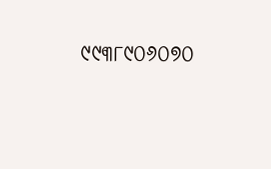୯୯୩୮୯୦୬୦୭୦